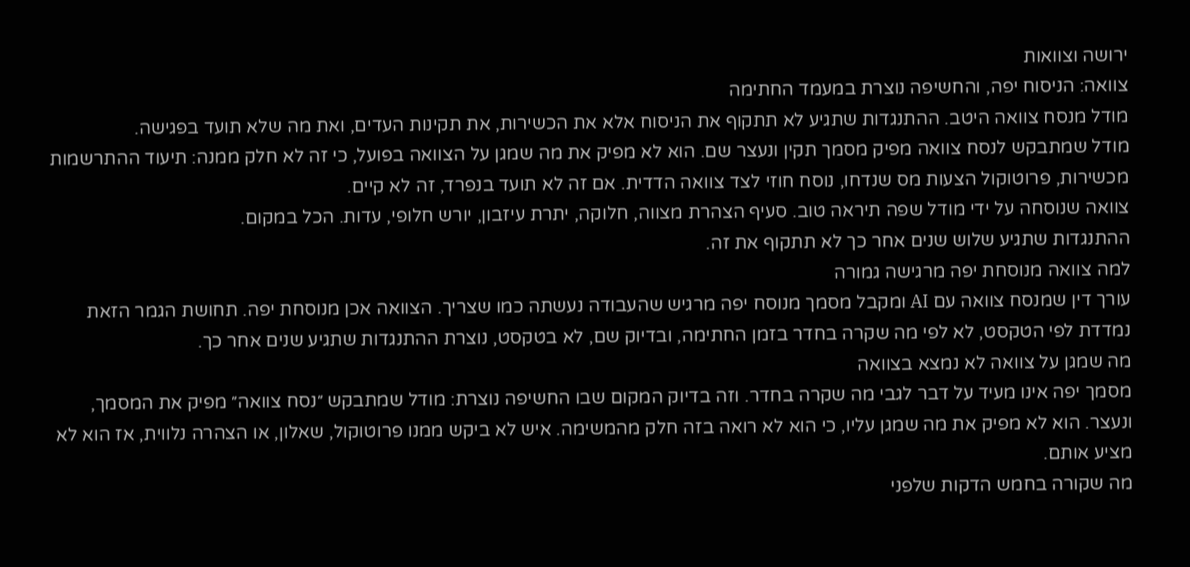ירושה וצוואות
צוואה: הניסוח יפה, והחשיפה נוצרת במעמד החתימה
מודל מנסח צוואה היטב. ההתנגדות שתגיע לא תתקוף את הניסוח אלא את הכשירות, את תקינות העדים, ואת מה שלא תועד בפגישה.
מודל שמתבקש לנסח צוואה מפיק מסמך תקין ונעצר שם. הוא לא מפיק את מה שמגן על הצוואה בפועל, כי זה לא חלק ממנה: תיעוד ההתרשמות מכשירות, פרוטוקול הצעות מס שנדחו, נוסח חוזי לצד צוואה הדדית. אם זה לא תועד בנפרד, זה לא קיים.
צוואה שנוסחה על ידי מודל שפה תיראה טוב. סעיף הצהרת מצווה, חלוקה, יתרת עיזבון, יורש חלופי, עדות. הכל במקום.
ההתנגדות שתגיע שלוש שנים אחר כך לא תתקוף את זה.
למה צוואה מנוסחת יפה מרגישה גמורה
עורך דין שמנסח צוואה עם AI ומקבל מסמך מנוסח יפה מרגיש שהעבודה נעשתה כמו שצריך. הצוואה אכן מנוסחת יפה. תחושת הגמר הזאת נמדדת לפי הטקסט, לא לפי מה שקרה בחדר בזמן החתימה, ובדיוק שם, לא בטקסט, נוצרת ההתנגדות שתגיע שנים אחר כך.
מה שמגן על צוואה לא נמצא בצוואה
מסמך יפה אינו מעיד על דבר לגבי מה שקרה בחדר. וזה בדיוק המקום שבו החשיפה נוצרת: מודל שמתבקש ״נסח צוואה״ מפיק את המסמך, ונעצר. הוא לא מפיק את מה שמגן עליו, כי הוא לא רואה בזה חלק מהמשימה. איש לא ביקש ממנו פרוטוקול, שאלון, או הצהרה נלווית, אז הוא לא מציע אותם.
מה שקורה בחמש הדקות שלפני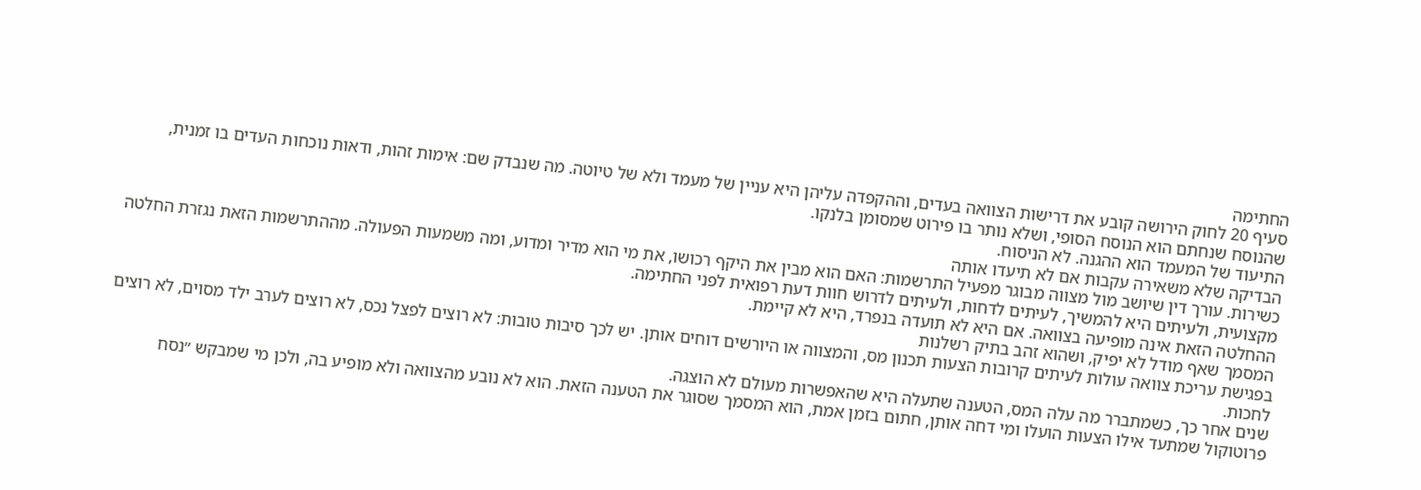החתימה
סעיף 20 לחוק הירושה קובע את דרישות הצוואה בעדים, וההקפדה עליהן היא עניין של מעמד ולא של טיוטה. מה שנבדק שם: אימות זהות, ודאות נוכחות העדים בו זמנית, שהנוסח שנחתם הוא הנוסח הסופי, ושלא נותר בו פירוט שמסומן בלנקו.
התיעוד של המעמד הוא ההגנה. לא הניסוח.
הבדיקה שלא משאירה עקבות אם לא תיעדו אותה
כשירות. עורך דין שיושב מול מצווה מבוגר מפעיל התרשמות: האם הוא מבין את היקף רכושו, את מי הוא מדיר ומדוע, ומה משמעות הפעולה. מההתרשמות הזאת נגזרת החלטה מקצועית, ולעיתים היא להמשיך, לעיתים לדחות, ולעיתים לדרוש חוות דעת רפואית לפני החתימה.
ההחלטה הזאת אינה מופיעה בצוואה. אם היא לא תועדה בנפרד, היא לא קיימת.
המסמך שאף מודל לא יפיק, ושהוא זהב בתיק רשלנות
בפגישת עריכת צוואה עולות לעיתים קרובות הצעות תכנון מס, והמצווה או היורשים דוחים אותן. יש לכך סיבות טובות: לא רוצים לפצל נכס, לא רוצים לערב ילד מסוים, לא רוצים לחכות.
שנים אחר כך, כשמתברר מה עלה המס, הטענה שתעלה היא שהאפשרות מעולם לא הוצגה.
פרוטוקול שמתעד אילו הצעות הועלו ומי דחה אותן, חתום בזמן אמת, הוא המסמך שסוגר את הטענה הזאת. הוא לא נובע מהצוואה ולא מופיע בה, ולכן מי שמבקש ״נסח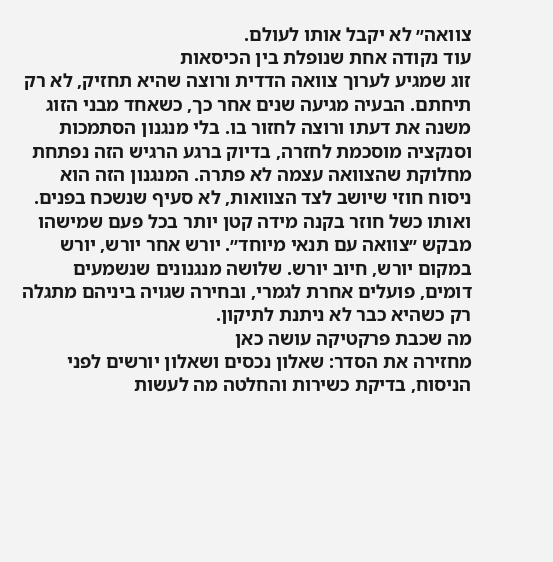צוואה״ לא יקבל אותו לעולם.
עוד נקודה אחת שנופלת בין הכיסאות
זוג שמגיע לערוך צוואה הדדית ורוצה שהיא תחזיק, לא רק תיחתם. הבעיה מגיעה שנים אחר כך, כשאחד מבני הזוג משנה את דעתו ורוצה לחזור בו. בלי מנגנון הסתמכות וסנקציה מוסכמת לחזרה, בדיוק ברגע הרגיש הזה נפתחת מחלוקת שהצוואה עצמה לא פתרה. המנגנון הזה הוא ניסוח חוזי שיושב לצד הצוואות, לא סעיף שנשכח בפנים.
ואותו כשל חוזר בקנה מידה קטן יותר בכל פעם שמישהו מבקש ״צוואה עם תנאי מיוחד״. יורש אחר יורש, יורש במקום יורש, חיוב יורש. שלושה מנגנונים שנשמעים דומים, פועלים אחרת לגמרי, ובחירה שגויה ביניהם מתגלה רק כשהיא כבר לא ניתנת לתיקון.
מה שכבת פרקטיקה עושה כאן
מחזירה את הסדר: שאלון נכסים ושאלון יורשים לפני הניסוח, בדיקת כשירות והחלטה מה לעשות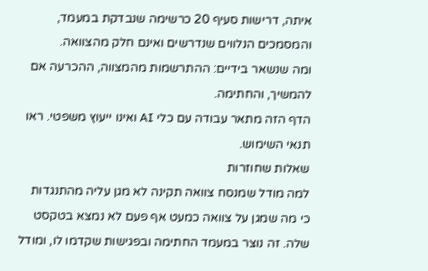איתה, דרישות סעיף 20 כרשימה שנבדקת במעמד, והמסמכים הנלווים שנדרשים ואינם חלק מהצוואה.
ומה שנשאר בידיים: ההתרשמות מהמצווה, ההכרעה אם להמשיך, והחתימה.
הדף הזה מתאר עבודה עם כלי AI ואינו ייעוץ משפטי. ראו תנאי השימוש.
שאלות שחוזרות
למה מודל שמנסח צוואה תקינה לא מגן עליה מהתנגדות
כי מה שמגן על צוואה כמעט אף פעם לא נמצא בטקסט שלה. זה נוצר במעמד החתימה ובפגישות שקדמו לו, ומודל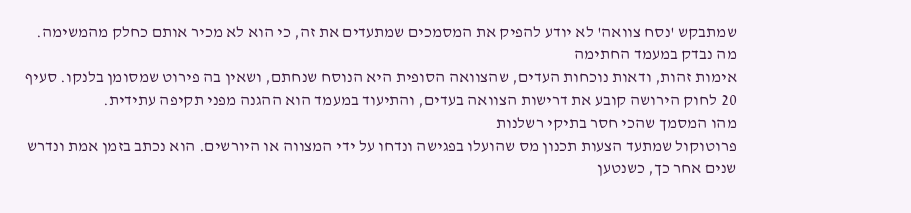שמתבקש 'נסח צוואה' לא יודע להפיק את המסמכים שמתעדים את זה, כי הוא לא מכיר אותם כחלק מהמשימה.
מה נבדק במעמד החתימה
אימות זהות, ודאות נוכחות העדים, שהצוואה הסופית היא הנוסח שנחתם, ושאין בה פירוט שמסומן בלנקו. סעיף 20 לחוק הירושה קובע את דרישות הצוואה בעדים, והתיעוד במעמד הוא ההגנה מפני תקיפה עתידית.
מהו המסמך שהכי חסר בתיקי רשלנות
פרוטוקול שמתעד הצעות תכנון מס שהועלו בפגישה ונדחו על ידי המצווה או היורשים. הוא נכתב בזמן אמת ונדרש שנים אחר כך, כשנטען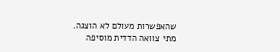שהאפשרות מעולם לא הוצגה.
מתי צוואה הדדית מוסיפה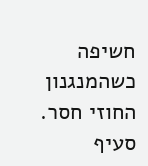חשיפה
כשהמנגנון החוזי חסר. סעיף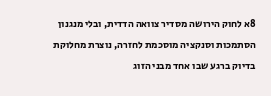8א לחוק הירושה מסדיר צוואה הדדית, ובלי מנגנון הסתמכות וסנקציה מוסכמת לחזרה, נוצרת מחלוקת בדיוק ברגע שבו אחד מבני הזוג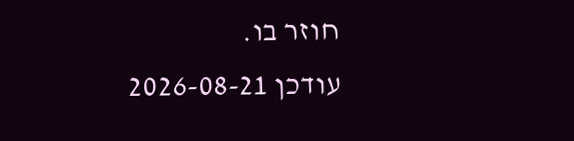חוזר בו.
עודכן 2026-08-21